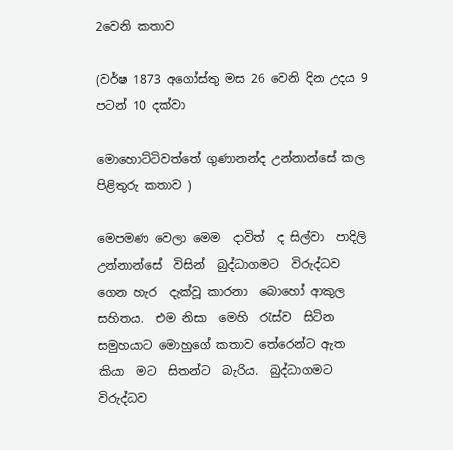2වෙනි කතාව

(වර්ෂ 1873 අගෝස්තු මස 26 වෙනි දින උදය 9 පටන් 10 දක්වා

මොහොට්ටිවත්තේ ගුණානන්ද උන්නාන්සේ කල පිළිතුරු කතාව )

මෙපමණ වෙලා මෙම  දාවිත්  ද සිල්වා  පාදිලි උන්නාන්සේ  විසින්  බුද්ධාගමට  විරුද්ධව  ගෙන හැර  දැක්වූ කාරනා  බොහෝ ආකුල සහිතය.  එම නිසා  මෙහි  රැස්ව  සිටින   සමුහයාට මොහුගේ කතාව තේරෙන්ට ඇත කියා  මට  සිතන්ට  බැරිය.  බුද්ධාගමට   විරුද්ධව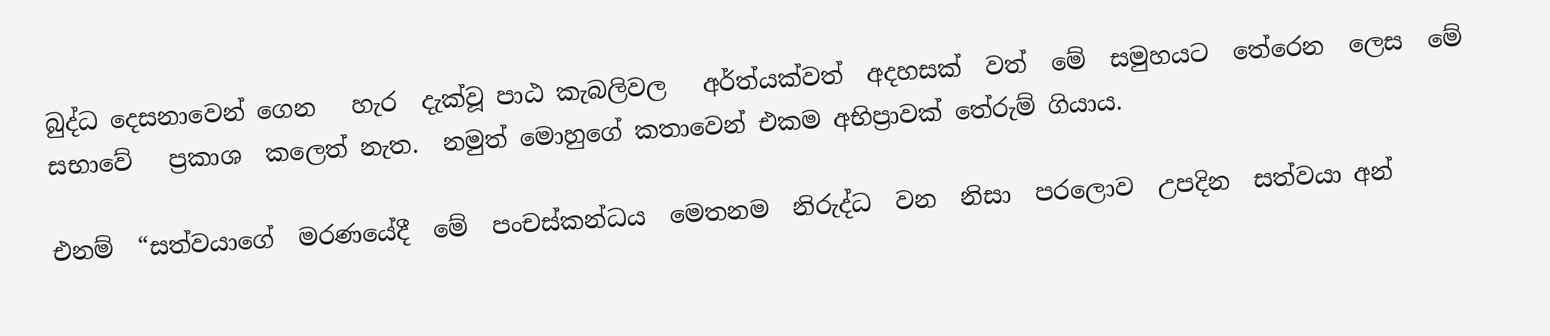බුද්ධ දෙසනාවෙන් ගෙන   හැර  දැක්වූ පාඨ කැබලිවල   අර්ත්යක්වත්  අදහසක්  වත්  මේ  සමුහයට  තේරෙන  ලෙස  මේ  සභාවේ   ප්‍රකාශ  කලෙත් නැත.  නමුත් මොහුගේ කතාවෙන් එකම අභිප්‍රාවක් තේරුම් ගියාය.

එනම්  “සත්වයාගේ  මරණයේදී  මේ  පංචස්කන්ධය  මෙතනම  නිරුද්ධ  වන  නිසා  පරලොව  උපදින  සත්වයා අන්‍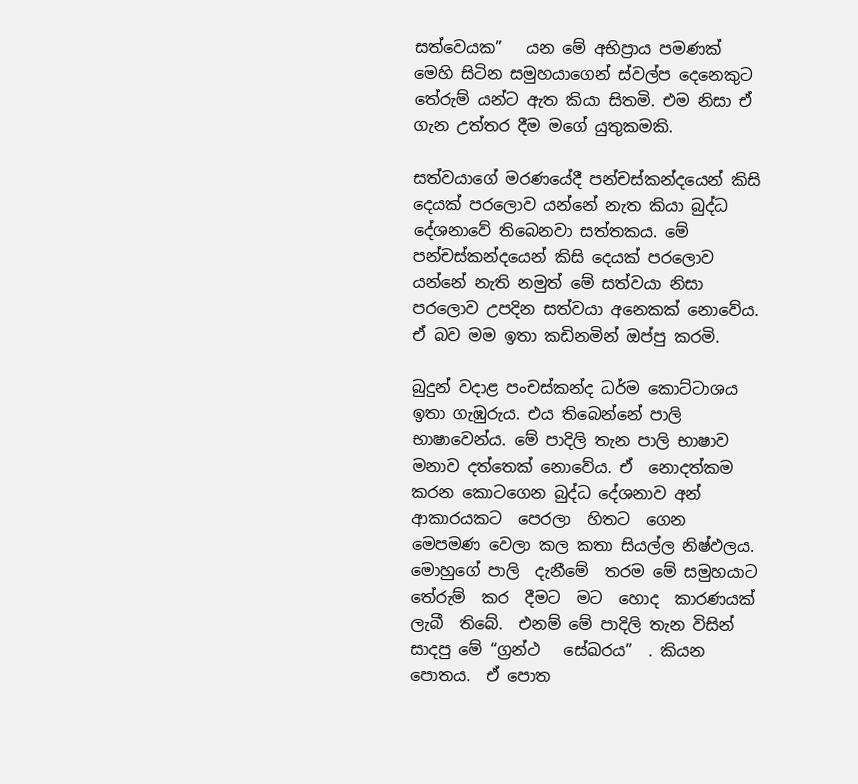සත්වෙයක”   යන මේ අභිප්‍රාය පමණක් මෙහි සිටින සමුහයාගෙන් ස්වල්ප දෙනෙකුට තේරුම් යන්ට ඇත කියා සිතමි. එම නිසා ඒ ගැන උත්තර දීම මගේ යුතුකමකි.

සත්වයාගේ මරණයේදී පන්චස්කන්දයෙන් කිසි දෙයක් පරලොව යන්නේ නැත කියා බුද්ධ දේශනාවේ තිබෙනවා සත්තකය. මේ පන්චස්කන්දයෙන් කිසි දෙයක් පරලොව යන්නේ නැති නමුත් මේ සත්වයා නිසා පරලොව උපදින සත්වයා අනෙකක් නොවේය. ඒ බව මම ඉතා කඩිනමින් ඔප්පු කරමි.

බුදුන් වදාළ පංචස්කන්ද ධර්ම කොට්ටාශය ඉතා ගැඹුරුය. එය තිබෙන්නේ පාලි  භාෂාවෙන්ය. මේ පාදිලි තැන පාලි භාෂාව මනාව දත්තෙක් නොවේය. ඒ  නොදත්කම  කරන කොටගෙන බුද්ධ දේශනාව අන් ආකාරයකට  පෙරලා  හිතට  ගෙන මෙපමණ වෙලා කල කතා සියල්ල නිෂ්ඵලය. මොහුගේ පාලි  දැනීමේ  තරම මේ සමුහයාට තේරුම්  කර  දීමට  මට  හොද  කාරණයක්  ලැබී  තිබේ.  එනම් මේ පාදිලි තැන විසින් සාදපු මේ “ග්‍රන්ථ   සේඛරය”  . කියන  පොතය.  ඒ පොත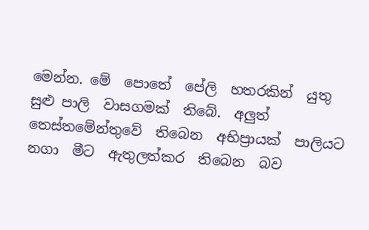මෙන්න. මේ  පොතේ  පේලි  හතරකින්  යුතු  සුළු පාලි  වාසගමක්  තිබේ.  අලුත්  තෙස්තමේන්තුවේ  තිබෙන  අභිප්‍රායක්  පාලියට නගා  මීට  ඇතුලත්කර  තිබෙන  බව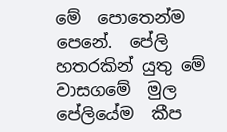මේ  පොතෙන්ම පෙනේ.  පේලි හතරකින් යුතු මේ  වාසගමේ  මුල  පේලියේම  කීප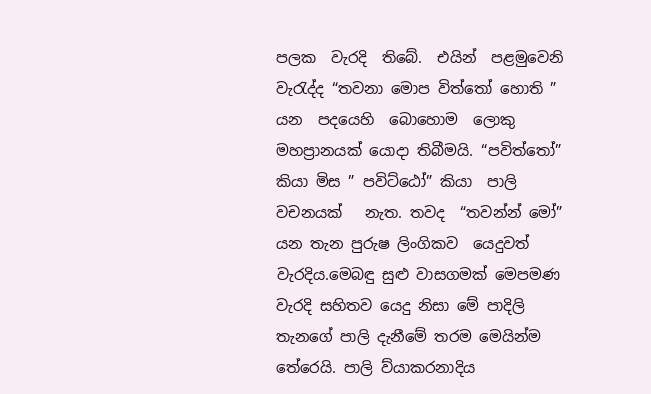පලක  වැරදි  තිබේ.  එයින්  පළමුවෙනි  වැරැද්ද “තවනා මොප විත්තෝ හොති ” යන  පදයෙහි  බොහොම  ලොකු   මහප්‍රානයක් යොදා තිබීමයි. “පවිත්තෝ” කියා මිස ” පවිට්ඨෝ” කියා  පාලි  වචනයක්   නැත. තවද  “තවන්න් මෝ”  යන තැන පුරුෂ ලිංගිකව  යෙදුවත් වැරදිය.මෙබඳු සුළු වාසගමක් මෙපමණ වැරදි සහිතව යෙදු නිසා මේ පාදිලි තැනගේ පාලි දැනීමේ තරම මෙයින්ම තේරෙයි. පාලි ව්යාකරනාදිය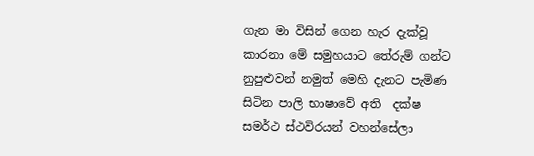ගැන මා විසින් ගෙන හැර දැක්වූ කාරනා මේ සමුහයාට තේරුම් ගන්ට  නුපුළුවන් නමුත් මෙහි දැනට පැමිණ සිටින පාලි භාෂාවේ අති  දක්ෂ සමර්ථ ස්ථවිරයන් වහන්සේලා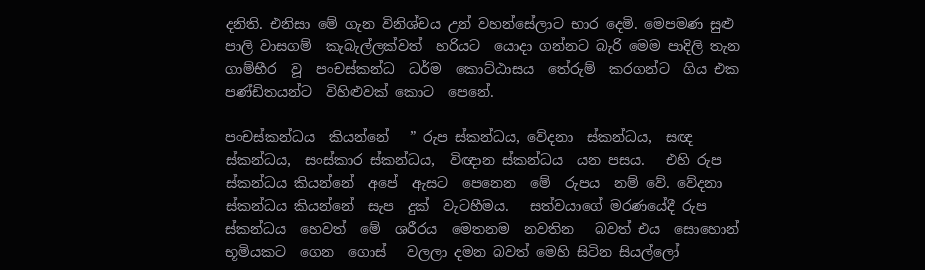දනිති. එනිසා මේ ගැන විනිශ්චය උන් වහන්සේලාට භාර දෙමි. මෙපමණ සුළු පාලි වාසගම්  කැබැල්ලක්වත්  හරියට  යොදා ගන්නට බැරි මෙම පාදිලි තැන  ගාම්භීර  වූ  පංචස්කන්ධ  ධර්ම  කොට්ඨාසය  තේරුම්  කරගන්ට  ගිය එක පණ්ඩිතයන්ට  විහිළුවක් කොට  පෙනේ.

පංචස්කන්ධය  කියන්නේ   ” රුප ස්කන්ධය, වේදනා  ස්කන්ධය,  සඥ ස්කන්ධය,  සංස්කාර ස්කන්ධය,  විඥාන ස්කන්ධය  යන පසය.   එහි රුප ස්කන්ධය කියන්නේ  අපේ  ඇසට  පෙනෙන  මේ  රුපය  නම් වේ. වේදනා ස්කන්ධය කියන්නේ  සැප  දුක්  වැටහීමය.   සත්වයාගේ මරණයේදී රුප ස්කන්ධය  හෙවත්  මේ  ශරීරය  මෙතනම  නවතින   බවත් එය  සොහොන්  භූමියකට  ගෙන  ගොස්   වලලා දමන බවත් මෙහි සිටින සියල්ලෝ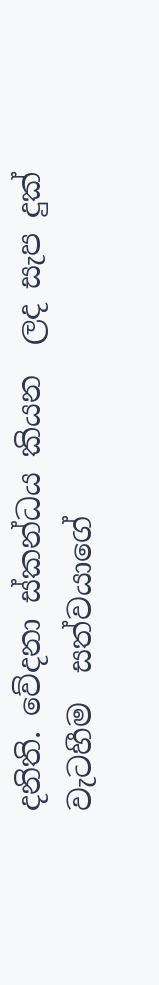දනිති. වේදනා ස්කන්ධය කියන  ලද සැප දුක්  වැටහීම  සත්වයාගේ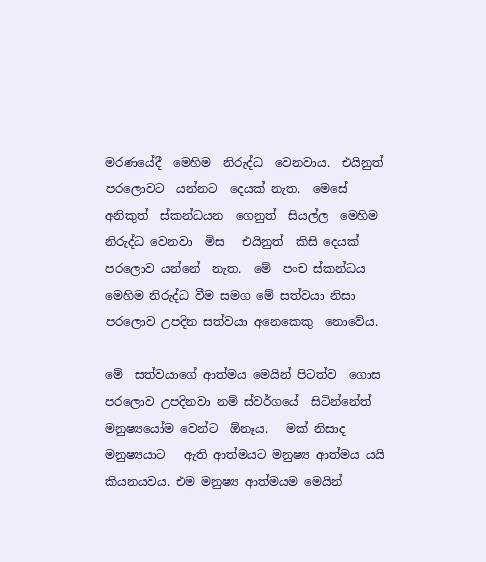මරණයේදී  මෙහිම  නිරුද්ධ  වෙනවාය.  එයිනුත්  පරලොවට  යන්නට  දෙයක් නැත.  මෙසේ   අනිකුත්  ස්කන්ධයන  ගෙනුත්  සියල්ල  මෙහිම   නිරුද්ධ වෙනවා  මිස   එයිනුත්  කිසි දෙයක් පරලොව යන්නේ  නැත.  මේ  පංච ස්කන්ධය මෙහිම නිරුද්ධ වීම සමග මේ සත්වයා නිසා  පරලොව උපදින සත්වයා අනෙකෙකු  නොවේය.

මේ  සත්වයාගේ ආත්මය මෙයින් පිටත්ව  ගොස  පරලොව උපදිනවා නම් ස්වර්ගයේ  සිටින්නේත්  මනුෂ්‍යයෝම වෙන්ට  ඕනෑය.   මක් නිසාද මනුෂ්‍යයාට   ඇති ආත්මයට මනුෂ්‍ය ආත්මය යයි  කියනයවය. එම මනුෂ්‍ය ආත්මයම මෙයින්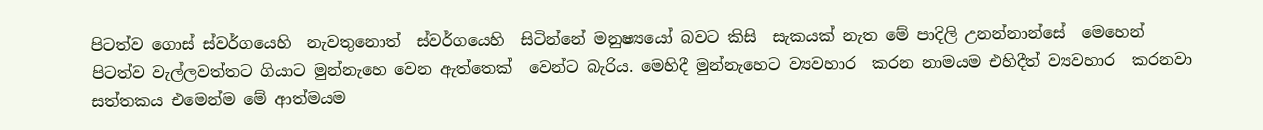පිටත්ව ගොස් ස්වර්ගයෙහි  නැවතුනොත්  ස්වර්ගයෙහි  සිටින්නේ මනුෂ්‍යයෝ බවට කිසි  සැකයක් නැත මේ පාදිලි උනන්නාන්සේ  මෙහෙන් පිටත්ව වැල්ලවත්තට ගියාට මුන්නැහෙ වෙන ඇත්තෙක්  වෙන්ට බැරිය. මෙහිදී මුන්නැහෙට ව්‍යවහාර  කරන නාමයම එහිදීත් ව්‍යවහාර  කරනවා සත්තකය එමෙන්ම මේ ආත්මයම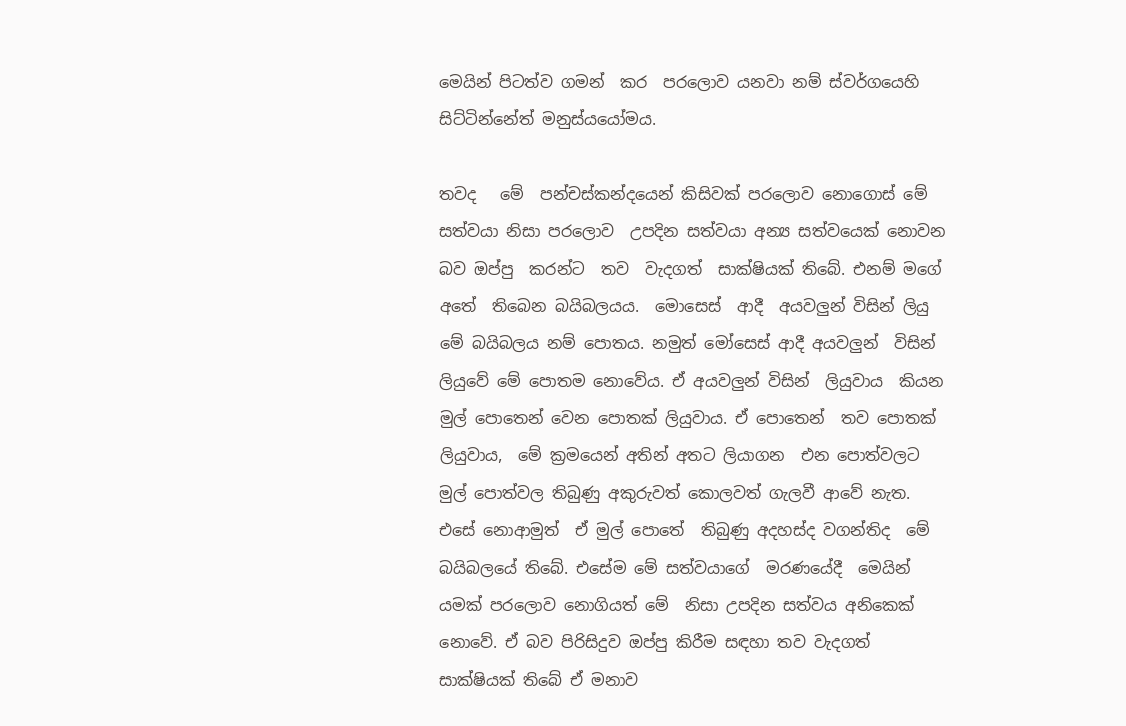මෙයින් පිටත්ව ගමන්  කර  පරලොව යනවා නම් ස්වර්ගයෙහි සිට්ටින්නේත් මනුස්යයෝමය.

තවද   මේ  පන්චස්කන්දයෙන් කිසිවක් පරලොව නොගොස් මේ සත්වයා නිසා පරලොව  උපදින සත්වයා අන්‍ය සත්වයෙක් නොවන බව ඔප්පු  කරන්ට  තව  වැදගත්  සාක්ෂියක් තිබේ. එනම් මගේ  අතේ  තිබෙන බයිබලයය.  මොසෙස්  ආදී  අයවලුන් විසින් ලියු මේ බයිබලය නම් පොතය. නමුත් මෝසෙස් ආදී අයවලුන්  විසින් ලියුවේ මේ පොතම නොවේය. ඒ අයවලුන් විසින්  ලියුවාය  කියන  මුල් පොතෙන් වෙන පොතක් ලියුවාය. ඒ පොතෙන්  තව පොතක් ලියුවාය,  මේ ක්‍රමයෙන් අතින් අතට ලියාගන  එන පොත්වලට මුල් පොත්වල තිබුණු අකුරුවත් කොලවත් ගැලවී ආවේ නැත. එසේ නොආමුත්  ඒ මුල් පොතේ  තිබුණු අදහස්ද වගන්තිද  මේ බයිබලයේ තිබේ. එසේම මේ සත්වයාගේ  මරණයේදී  මෙයින් යමක් පරලොව නොගියත් මේ  නිසා උපදින සත්වය අනිකෙක් නොවේ. ඒ බව පිරිසිදුව ඔප්පු කිරීම සඳහා තව වැදගත් සාක්ෂියක් තිබේ ඒ මනාව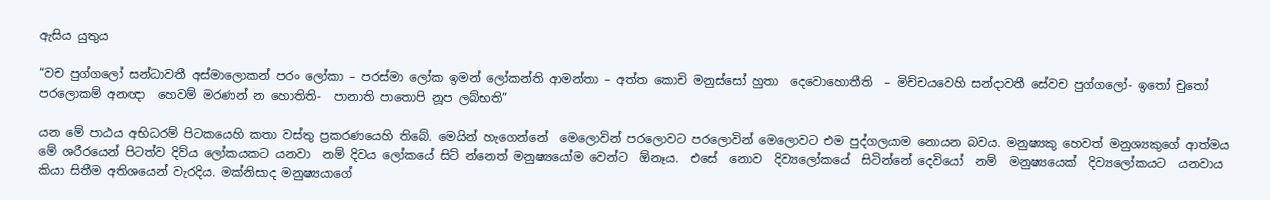ඇසිය යුතුය

“වච පුග්ගලෝ සන්ධාවතී අස්මාලොකන් පරං ලෝකා – පරස්මා ලෝක ඉමන් ලෝකන්ති ආමන්තා – අත්ත කොචි මනුස්සෝ හුතා  දෙවොහොතීති  – මිච්චයවෙහි සන්දාවතී සේවච පුග්ගලෝ- ඉතෝ චුතෝ පරලොකම් අනඥා  හෙවම් මරණන් න හොතිති-  පානාති පාතොපි නූප ලබ්භති”

යන මේ පාඨය අභිධරම් පිටකයෙහි කතා වස්තු ප්‍රකරණයෙහි තිබේ. මෙයින් හැගෙන්නේ  මෙලොවින් පරලොවට පරලොවින් මෙලොවට එම පුද්ගලයාම නොයන බවය. මනුෂ්‍යකු හෙවත් මනුශ්‍යකුගේ ආත්මය මේ ශරීරයෙන් පිටත්ව දිව්ය ලෝකයකට යනවා  නම් දිවය ලෝකයේ සිට් න්නෙත් මනුෂ්‍යයෝම වෙන්ට  ඕනෑය.  එසේ  නොව  දිව්‍යලෝකයේ  සිටින්නේ දෙවියෝ  නම්  මනුෂ්‍යයෙක්  දිව්‍යලෝකයට  යනවාය  කියා සිතීම අතිශයෙන් වැරදිය. මක්නිසාද මනුෂ්‍යයාගේ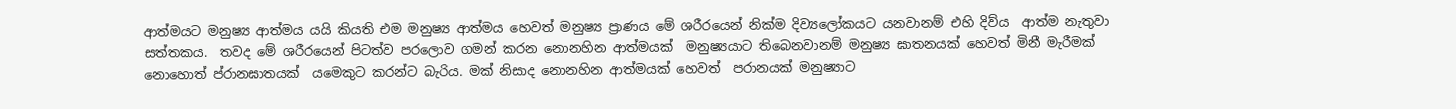ආත්මයට මනුෂ්‍ය ආත්මය යයි කියති එම මනුෂ්‍ය ආත්මය හෙවත් මනුෂ්‍ය ප්‍රාණය මේ ශරීරයෙන් නික්ම දිව්‍යලෝකයට යනවානම් එහි දිව්ය  ආත්ම නැතුවා සත්තකය.  තවද මේ ශරීරයෙන් පිටත්ව පරලොව ගමන් කරන නොනහින ආත්මයක්  මනුෂ්‍යයාට තිබෙනවානම් මනුෂ්‍ය ඝාතනයක් හෙවත් මිනී මැරීමක් නොහොත් ප්රානඝාතයක්  යමෙකුට කරන්ට බැරිය. මක් නිසාද නොනහින ආත්මයක් හෙවත්  පරානයක් මනුෂ්‍යාට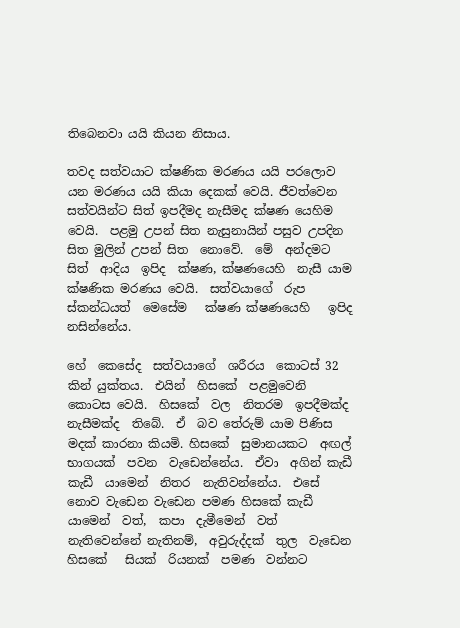තිබෙනවා යයි කියන නිසාය.

තවද සත්වයාට ක්ෂණික මරණය යයි පරලොව යන මරණය යයි කියා දෙකක් වෙයි. ජීවත්වෙන සත්වයින්ට සිත් ඉපදීමද නැසීමද ක්ෂණ යෙහිම   වෙයි.  පළමු උපන් සිත නැසුනායින් පසුව උපදින සිත මුලින් උපන් සිත  නොවේ.  මේ  අන්දමට  සිත්  ආදිය  ඉපිද  ක්ෂණ, ක්ෂණයෙහි  නැසී යාම ක්ෂණික මරණය වෙයි.  සත්වයාගේ  රුප  ස්කන්ධයත්  මෙසේම   ක්ෂණ ක්ෂණයෙහි   ඉපිද  නසින්නේය.

හේ  කෙසේද  සත්වයාගේ  ශරීරය  කොටස් 32 කින් යුක්තය.  එයින්  හිසකේ  පළමුවෙනි  කොටස වෙයි.  හිසකේ  වල  නිතරම  ඉපදීමක්ද නැසීමක්ද  තිබේ.  ඒ  බව තේරුම් යාම පිණිස මදක් කාරනා කියමි. හිසකේ  සුමානයකට  අඟල්  භාගයක්  පවන  වැඩෙන්නේය.  ඒවා  අගින් කැඩී කැඩී  යාමෙන්  නිතර  නැතිවන්නේය.  එසේ නොව වැඩෙන වැඩෙන පමණ හිසකේ කැඩී යාමෙන්  වත්,  කපා  දැමීමෙන්  වත්  නැතිවෙන්නේ නැතිනම්,  අවුරුද්දක්  තුල  වැඩෙන  හිසකේ   සියක්  රියනක්  පමණ  වන්නට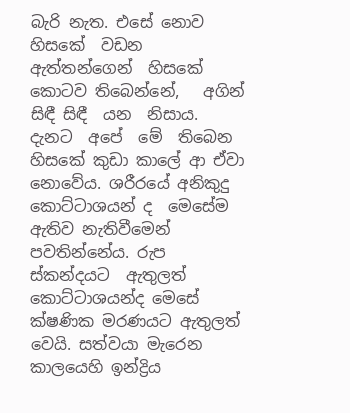බැරි නැත. එසේ නොව හිසකේ  වඩන  ඇත්තන්ගෙන්  හිසකේ  කොටව තිබෙන්නේ,   අගින්  සිඳී සිඳී  යන  නිසාය.  දැනට  අපේ  මේ  තිබෙන  හිසකේ කුඩා කාලේ ආ ඒවා  නොවේය. ශරීරයේ අනිකුදු කොට්ටාශයන් ද  මෙසේම  ඇතිව නැතිවීමෙන් පවතින්නේය. රුප ස්කන්දයට  ඇතුලත්  කොට්ටාශයන්ද මෙසේ ක්ෂණික මරණයට ඇතුලත් වෙයි. සත්වයා මැරෙන කාලයෙහි ඉන්ද්‍රිය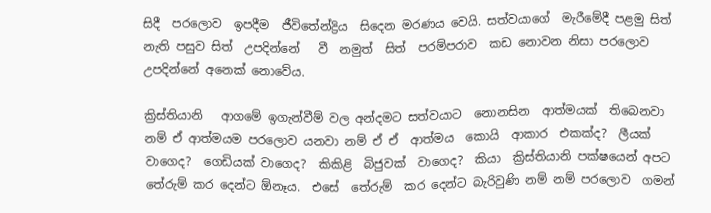සිදී  පරලොව  ඉපදීම  ජීවිතේන්ද්‍රිය  සිදෙන මරණය වෙයි. සත්වයාගේ  මැරීමේදී පළමු සිත් නැති පසුව සිත්  උපදින්නේ   වී  නමුත්  සිත්  පරම්පරාව  කඩ නොවන නිසා පරලොව උපදින්නේ අනෙක් නොවේය.

ක්‍රිස්තියානි   ආගමේ ඉගැන්වීම් වල අන්දමට සත්වයාට  නොනසින  ආත්මයක්  තිබෙනවා  නම් ඒ ආත්මයම පරලොව යනවා නම් ඒ ඒ  ආත්මය  කොයි  ආකාර  එකක්ද?  ලීයක් වාගෙද?  ගෙඩියක් වාගෙද?  කිකිළි  බිජුවක්  වාගෙද?  කියා  ක්‍රිස්තියානි පක්ෂයෙන් අපට තේරුම් කර දෙන්ට ඕනෑය.  එසේ  තේරුම්  කර දෙන්ට බැරිවුණි නම් නම් පරලොව  ගමන්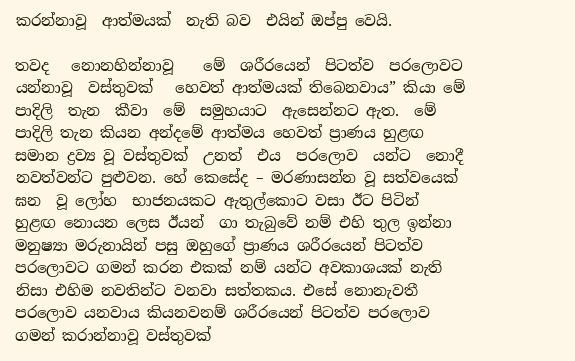කරන්නාවූ  ආත්මයක්  නැති බව  එයින් ඔප්පු වෙයි.

තවද   නොනහින්නාවූ    මේ  ශරීරයෙන්  පිටත්ව  පරලොවට  යන්නාවූ  වස්තුවක්   හෙවත් ආත්මයක් තිබෙනවාය” කියා මේ  පාදිලි  තැන  කීවා  මේ  සමුහයාට  ඇසෙන්නට ඇත.  මේ පාදිලි තැන කියන අන්දමේ ආත්මය හෙවත් ප්‍රාණය හුළඟ සමාන ද්‍රව්‍ය වූ වස්තුවක්  උනත්  එය  පරලොව  යන්ට  නොදී  නවත්වන්ට පුළුවන. හේ කෙසේද – මරණාසන්න වූ සත්වයෙක් ඝන  වූ ලෝහ  භාජනයකට ඇතුල්කොට වසා ඊට පිටින් හුළඟ නොයන ලෙස ඊයන්  ගා තැබුවේ නම් එහි තුල ඉන්නා මනුෂ්‍යා මරුනායින් පසු ඔහුගේ ප්‍රාණය ශරීරයෙන් පිටත්ව පරලොවට ගමන් කරන එකක් නම් යන්ට අවකාශයක් නැති නිසා එහිම නවතින්ට වනවා සත්තකය. එසේ නොනැවතී පරලොව යනවාය කියනවනම් ශරීරයෙන් පිටත්ව පරලොව ගමන් කරාන්නාවූ වස්තුවක්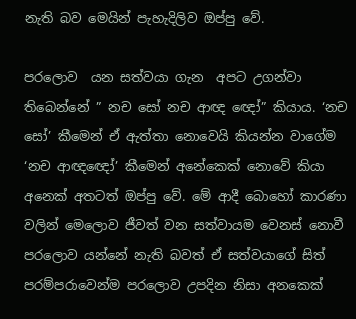නැති බව මෙයින් පැහැදිලිව ඔප්පු වේ.

පරලොව  යන සත්වයා ගැන  අපට උගන්වා තිබෙන්නේ ” නච සෝ නච ආඥ ඥෝ” කියාය. ‘නච සෝ’ කීමෙන් ඒ ඇත්තා නොවෙයි කියන්න වාගේම ‘නච ආඥඥෝ’ කීමෙන් අනේකෙක් නොවේ කියා අනෙක් අතටත් ඔප්පු වේ. මේ ආදී බොහෝ කාරණා වලින් මෙලොව ජීවත් වන සත්වායම වෙනස් නොවී පරලොව යන්නේ නැති බවත් ඒ සත්වයාගේ සිත් පරම්පරාවෙන්ම පරලොව උපදින නිසා අනකෙක්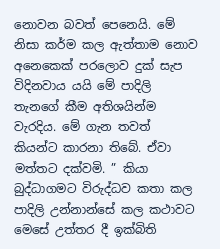නොවන බවත් පෙනෙයි. මේ නිසා කර්ම කල ඇත්තාම නොව අනෙකෙක් පරලොව දුක් සැප විදිනවාය යයි මේ පාදිලි තැනගේ කීම අතිශයින්ම වැරදිය. මේ ගැන තවත් කියන්ට කාරනා තිබේ. ඒවා මත්තට දක්වමි. ” කියා බුද්ධාගමට විරුද්ධව කතා කල පාදිලි උන්නාන්සේ කල කථාවට මෙසේ උත්තර දී ඉක්බිති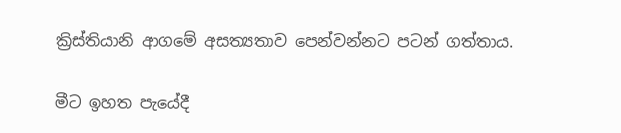ක්‍රිස්තියානි ආගමේ අසත්‍යතාව පෙන්වන්නට පටන් ගත්තාය.

මීට ඉහත පැයේදී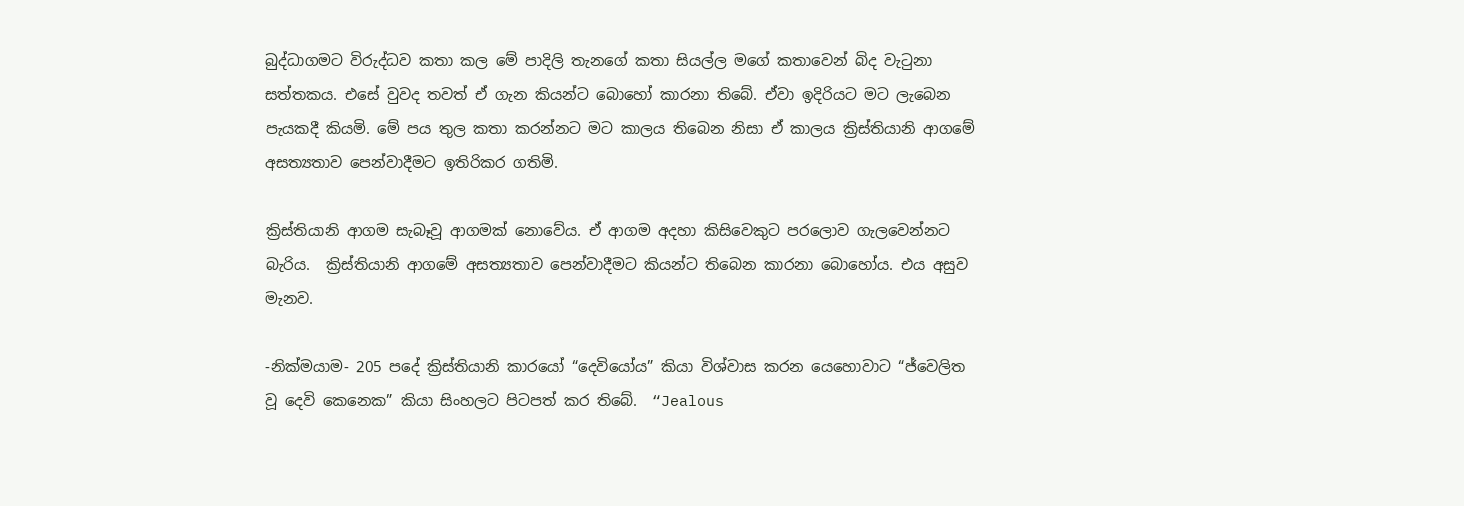බුද්ධාගමට විරුද්ධව කතා කල මේ පාදිලි තැනගේ කතා සියල්ල මගේ කතාවෙන් බිද වැටුනා සත්තකය. එසේ වුවද තවත් ඒ ගැන කියන්ට බොහෝ කාරනා තිබේ. ඒවා ඉදිරියට මට ලැබෙන පැයකදී කියමි. මේ පය තුල කතා කරන්නට මට කාලය තිබෙන නිසා ඒ කාලය ක්‍රිස්තියානි ආගමේ අසත්‍යතාව පෙන්වාදීමට ඉතිරිකර ගතිමි.

ක්‍රිස්තියානි ආගම සැබෑවූ ආගමක් නොවේය. ඒ ආගම අදහා කිසිවෙකුට පරලොව ගැලවෙන්නට බැරිය.  ක්‍රිස්තියානි ආගමේ අසත්‍යතාව පෙන්වාදීමට කියන්ට තිබෙන කාරනා බොහෝය. එය අසුව මැනව.

-නික්මයාම- 205 පදේ ක්‍රිස්තියානි කාරයෝ “දෙවියෝය” කියා විශ්වාස කරන යෙහොවාට “ජ්වෙලිත වූ දෙවි කෙනෙක” කියා සිංහලට පිටපත් කර තිබේ.  “Jealous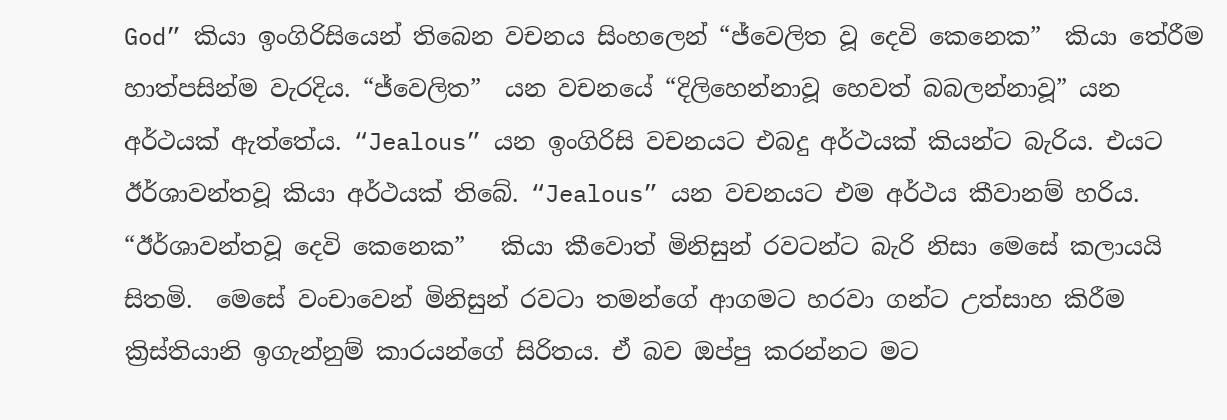God” කියා ඉංගිරිසියෙන් තිබෙන වචනය සිංහලෙන් “ජ්වෙලිත වූ දෙවි කෙනෙක”  කියා තේරීම හාත්පසින්ම වැරදිය. “ජ්වෙලිත”  යන වචනයේ “දිලිහෙන්නාවූ හෙවත් බබලන්නාවූ” යන අර්ථයක් ඇත්තේය. “Jealous” යන ඉංගිරිසි වචනයට එබදු අර්ථයක් කියන්ට බැරිය. එයට ඊර්ශාවන්තවූ කියා අර්ථයක් තිබේ. “Jealous” යන වචනයට එම අර්ථය කීවානම් හරිය.  “ඊර්ශාවන්තවූ දෙවි කෙනෙක”   කියා කීවොත් මිනිසුන් රවටන්ට බැරි නිසා මෙසේ කලායයි සිතමි.  මෙසේ වංචාවෙන් මිනිසුන් රවටා තමන්ගේ ආගමට හරවා ගන්ට උත්සාහ කිරීම  ක්‍රිස්තියානි ඉගැන්නුම් කාරයන්ගේ සිරිතය. ඒ බව ඔප්පු කරන්නට මට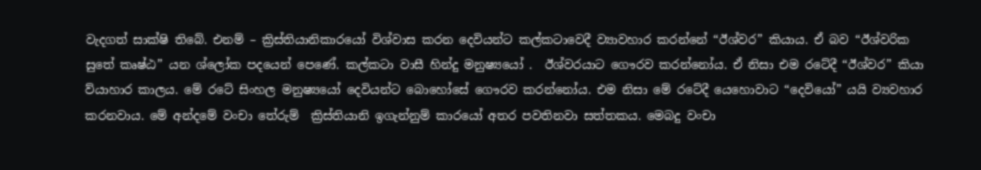වැදගත් සාක්ෂි තිබේ. එනම් – ක්‍රිස්තියානිකාරයෝ විශ්වාස කරන දෙවියන්ට කල්කටාවෙදී ව්‍යාවහාර කරන්නේ “ඊශ්වර” කියාය. ඒ බව “ඊශ්වරික සුතේ කෘෂ්ඨ” යන ශ්ලෝක පදයෙන් පෙණේ. කල්කටා වාසී හින්දු මනුෂ්‍යයෝ .  ඊශ්වරයාට ගෞරව කරන්නෝය. ඒ නිසා එම රටේදී “ඊශ්වර” කියා ව්යාහාර කාලය. මේ රටේ සිංහල මනුෂ්‍යයෝ දෙවියන්ට බොහෝසේ ගෞරව කරන්නෝය. එම නිසා මේ රටේදී යෙහොවාට “දෙවියෝ” යයි ව්‍යවහාර කරනවාය. මේ අන්දමේ වංචා තේරුම්  ක්‍රිස්තියානි ඉගැන්නුම් කාරයෝ අතර පවතිනවා සත්තකය. මෙබදු වංචා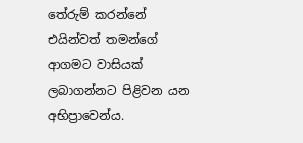තේරුම් කරන්නේ එයින්වත් තමන්ගේ ආගමට වාසියක් ලබාගන්නට පිළිවන යන අභිප්‍රාවෙන්ය.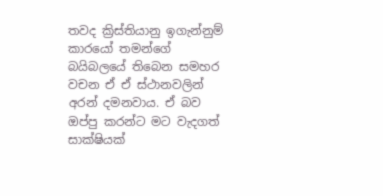තවද ක්‍රිස්තියානු ඉගැන්නුම් කාරයෝ තමන්ගේ බයිබලයේ තිබෙන සමහර වචන ඒ ඒ ස්ථානවලින් අරන් දමනවාය. ඒ බව ඔප්පු කරන්ට මට වැදගත් සාක්ෂියක්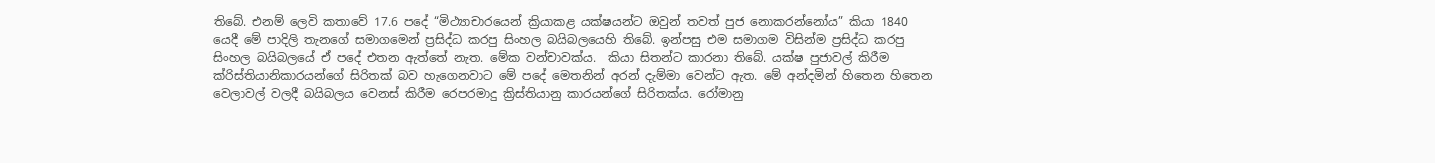තිබේ. එනම් ලෙවි කතාවේ 17.6 පදේ “මිථ්‍යාචාරයෙන් ක්‍රියාකළ යක්ෂයන්ට ඔවුන් තවත් පුජ නොකරන්නෝය” කියා 1840 යෙදී මේ පාදිලි තැනගේ සමාගමෙන් ප්‍රසිද්ධ කරපු සිංහල බයිබලයෙහි තිබේ. ඉන්පසු එම සමාගම විසින්ම ප්‍රසිද්ධ කරපු සිංහල බයිබලයේ ඒ පදේ එතන ඇත්තේ නැත. මේක වන්චාවක්ය.  කියා සිතන්ට කාරනා තිබේ. යක්ෂ පුජාවල් කිරීම  ක්රිස්තියානිකාරයන්ගේ සිරිතක් බව හැගෙනවාට මේ පදේ මෙතනින් අරන් දැම්මා වෙන්ට ඇත. මේ අන්දමින් හිතෙන හිතෙන වෙලාවල් වලදී බයිබලය වෙනස් කිරීම රෙපරමාදු ක්‍රිස්තියානු කාරයන්ගේ සිරිතක්ය. රෝමානු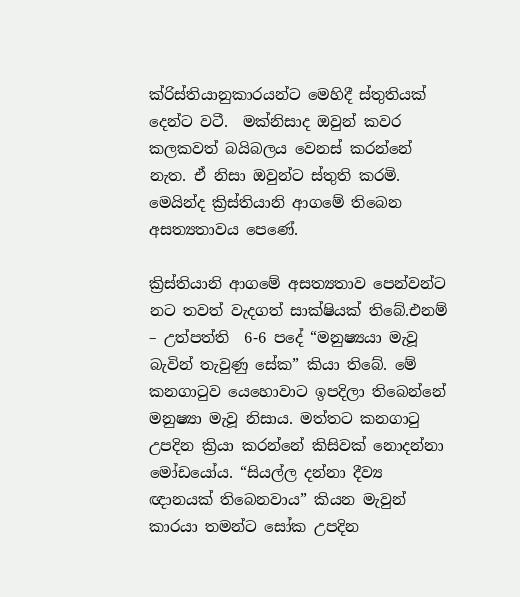ක්රිස්තියානුකාරයන්ට මෙහිදී ස්තුතියක්  දෙන්ට වටී.  මක්නිසාද ඔවුන් කවර කලකවත් බයිබලය වෙනස් කරන්නේ නැත. ඒ නිසා ඔවුන්ට ස්තුති කරමි. මෙයින්ද ක්‍රිස්තියානි ආගමේ තිබෙන අසත්‍යතාවය පෙණේ.

ක්‍රිස්තියානි ආගමේ අසත්‍යතාව පෙන්වන්ට නට තවත් වැදගත් සාක්ෂියක් තිබේ.එනම් – උත්පත්ති  6-6 පදේ “මනුෂ්‍යයා මැවූ බැවින් තැවුණු සේක” කියා තිබේ. මේ කනගාටුව යෙහොවාට ඉපදිලා තිබෙන්නේ මනුෂ්‍යා මැවූ නිසාය. මත්තට කනගාටු උපදින ක්‍රියා කරන්නේ කිසිවක් නොදන්නා මෝඩයෝය. “සියල්ල දන්නා දීව්‍ය ඥානයක් තිබෙනවාය” කියන මැවුන්  කාරයා තමන්ට සෝක උපදින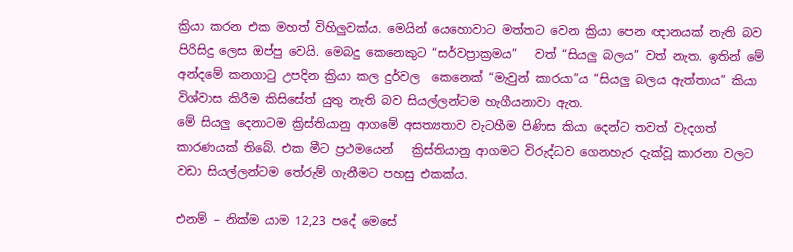ක්‍රියා කරන එක මහත් විහිලුවක්ය. මෙයින් යෙහොවාට මත්තට වෙන ක්‍රියා පෙන ඥානයක් නැති බව පිරිසිදු ලෙස ඔප්පු වෙයි. මෙබදු කෙනෙකුට “සර්වප්‍රාක්‍රමය”   වත් “සියලු බලය” වත් නැත. ඉතින් මේ අන්දමේ කනගාටු උපදින ක්‍රියා කල දුර්වල  කෙනෙක් “මැවුන් කාරයා”ය “සියලු බලය ඇත්තාය” කියා විශ්වාස කිරීම කිසිසේත් යුතු නැති බව සියල්ලන්ටම හැගීයනාවා ඇත.
මේ සියලු දෙනාටම ක්‍රිස්තියානු ආගමේ අසත්‍යතාව වැටහීම පිණිස කියා දෙන්ට තවත් වැදගත් කාරණයක් තිබේ. එක මීට ප්‍රථමයෙන්   ක්‍රිස්තියානු ආගමට විරුද්ධව ගෙනහැර දැක්වූ කාරනා වලට වඩා සියල්ලන්ටම තේරුම් ගැනීමට පහසු එකක්ය.

එනම් – නික්ම යාම 12,23 පදේ මෙසේ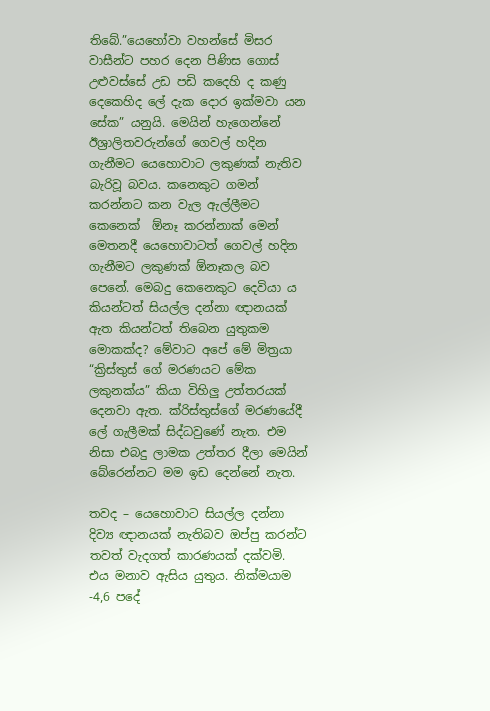තිබේ.”යෙහෝවා වහන්සේ මිසර වාසීන්ට පහර දෙන පිණිස ගොස් උළුවස්සේ උඩ පඩි කදෙහි ද කණු දෙකෙහිද ලේ දැක දොර ඉක්මවා යන සේක” යනුයි. මෙයින් හැගෙන්නේ ඊශ්‍රාලිතවරුන්ගේ ගෙවල් හදින ගැනීමට යෙහොවාට ලකුණක් නැතිව බැරිවූ බවය. කනෙකුට ගමන් කරන්නට කන වැල ඇල්ලීමට කෙනෙක්  ඕනෑ කරන්නාක් මෙන් මෙතනදී යෙහොවාටත් ගෙවල් හදින ගැනීමට ලකුණක් ඕනෑකල බව පෙනේ. මෙබදු කෙනෙකුට දෙවියා ය කියන්ටත් සියල්ල දන්නා ඥානයක් ඇත කියන්ටත් තිබෙන යුතුකම මොකක්ද? මේවාට අපේ මේ මිත්‍රයා “ක්‍රිස්තුස් ගේ මරණයට මේක ලකුනක්ය” කියා විහිලු උත්තරයක් දෙනවා ඇත. ක්රිස්තුස්ගේ මරණයේදී ලේ ගැලීමක් සිද්ධවුණේ නැත. එම නිසා එබදු ලාමක උත්තර දීලා මෙයින් බේරෙන්නට මම ඉඩ දෙන්නේ නැත.

තවද – යෙහොවාට සියල්ල දන්නා දිව්‍ය ඥානයක් නැතිබව ඔප්පු කරන්ට තවත් වැදගත් කාරණයක් දක්වමි. එය මනාව ඇසිය යුතුය. නික්මයාම -4,6 පදේ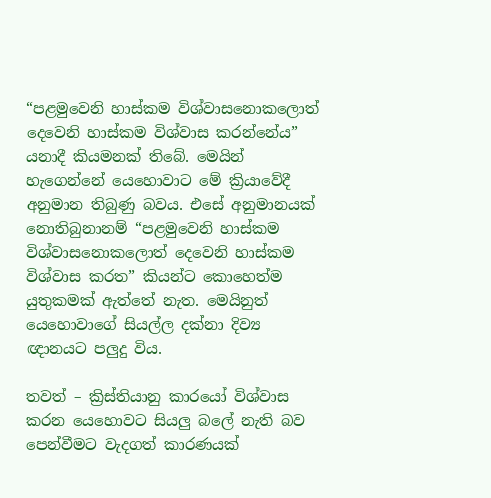“පළමුවෙනි හාස්කම විශ්වාසනොකලොත් දෙවෙනි හාස්කම විශ්වාස කරන්නේය”  යනාදී කියමනක් තිබේ. මෙයින් හැගෙන්නේ යෙහොවාට මේ ක්‍රියාවේදී අනුමාන තිබුණු බවය. එසේ අනුමානයක් නොතිබුනානම් “පළමුවෙනි හාස්කම විශ්වාසනොකලොත් දෙවෙනි හාස්කම විශ්වාස කරත” කියන්ට කොහෙත්ම යුතුකමක් ඇත්තේ නැත. මෙයිනුත් යෙහොවාගේ සියල්ල දක්නා දිව්‍ය ඥානයට පලුදු විය.

තවත් – ක්‍රිස්තියානු කාරයෝ විශ්වාස කරන යෙහොවට සියලු බලේ නැති බව පෙන්වීමට වැදගත් කාරණයක්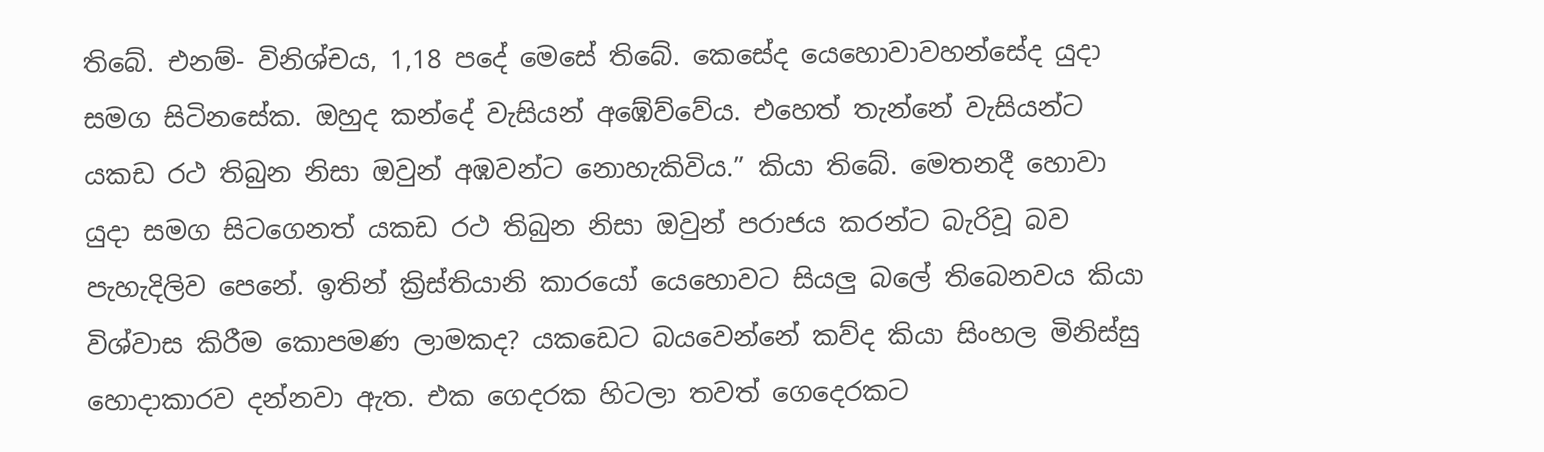තිබේ. එනම්- විනිශ්චය, 1,18 පදේ මෙසේ තිබේ. කෙසේද යෙහොවාවහන්සේද යුදා සමග සිටිනසේක. ඔහුද කන්දේ වැසියන් අඹේව්වේය. එහෙත් තැන්නේ වැසියන්ට යකඩ රථ තිබුන නිසා ඔවුන් අඹවන්ට නොහැකිවිය.” කියා තිබේ. මෙතනදී හොවා යුදා සමග සිටගෙනත් යකඩ රථ තිබුන නිසා ඔවුන් පරාජය කරන්ට බැරිවූ බව පැහැදිලිව පෙනේ. ඉතින් ක්‍රිස්තියානි කාරයෝ යෙහොවට සියලු බලේ තිබෙනවය කියා විශ්වාස කිරීම කොපමණ ලාමකද? යකඩෙට බයවෙන්නේ කව්ද කියා සිංහල මිනිස්සු හොදාකාරව දන්නවා ඇත. එක ගෙදරක හිටලා තවත් ගෙදෙරකට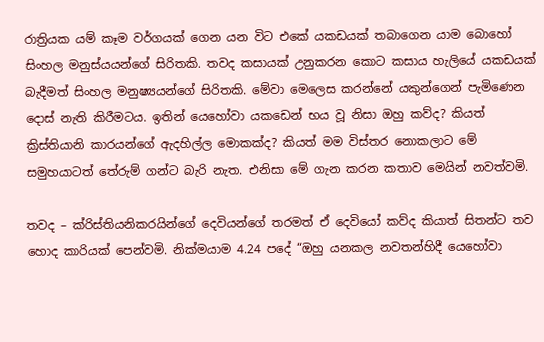රාත්‍රියක යම් කෑම වර්ගයක් ගෙන යන විට එකේ යකඩයක් තබාගෙන යාම බොහෝ සිංහල මනුස්යයන්ගේ සිරිතකි. තවද කසායක් උනුකරන කොට කසාය හැලියේ යකඩයක් බැදීමත් සිංහල මනුෂ්‍යයන්ගේ සිරිතකි. මේවා මෙලෙස කරන්නේ යකුන්ගෙන් පැමිණෙන දොස් නැති කිරීමටය. ඉතින් යෙහෝවා යකඩෙන් භය වූ නිසා ඔහු කව්ද? කියත් ක්‍රිස්තියානි කාරයන්ගේ ඇදහිල්ල මොකක්ද? කියත් මම විස්තර නොකලාට මේ සමුහයාටත් තේරුම් ගන්ට බැරි නැත. එනිසා මේ ගැන කරන කතාව මෙයින් නවත්වමි.

තවද – ක්රිස්තියනිකරයින්ගේ දෙවියන්ගේ තරමත් ඒ දෙවියෝ කව්ද කියාත් සිතන්ට තව හොද කාරියක් පෙන්වමි. නික්මයාම 4.24 පදේ “ඔහු යනකල නවතන්හිදී යෙහෝවා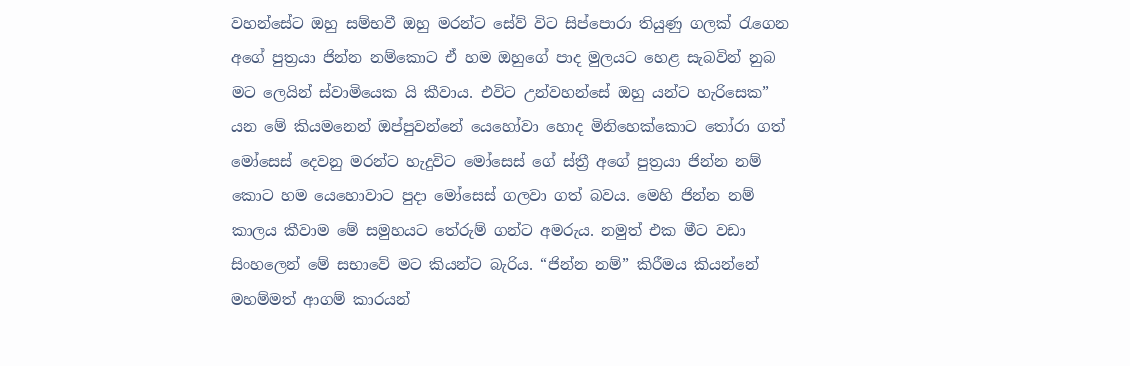වහන්සේට ඔහු සම්භවී ඔහු මරන්ට සේව් විට සිප්පොරා තියුණු ගලක් රැගෙන අගේ පුත්‍රයා ජින්න නම්කොට ඒ හම ඔහුගේ පාද මුලයට හෙළ සැබවින් නුබ මට ලෙයින් ස්වාමියෙක යි කීවාය. එවිට උන්වහන්සේ ඔහු යන්ට හැරිසෙක”     යන මේ කියමනෙන් ඔප්පුවන්නේ යෙහෝවා හොද මිනිහෙක්කොට තෝරා ගත් මෝසෙස් දෙවනු මරන්ට හැදුවිට මෝසෙස් ගේ ස්ත්‍රී අගේ පුත්‍රයා ජින්න නම් කොට හම යෙහොවාට පුදා මෝසෙස් ගලවා ගත් බවය. මෙහි ජින්න නම් කාලය කීවාම මේ සමුහයට තේරුම් ගන්ට අමරුය. නමුත් එක මීට වඩා සිංහලෙන් මේ සභාවේ මට කියන්ට බැරිය. “ජින්න නම්” කිරීමය කියන්නේ මහම්මත් ආගම් කාරයන්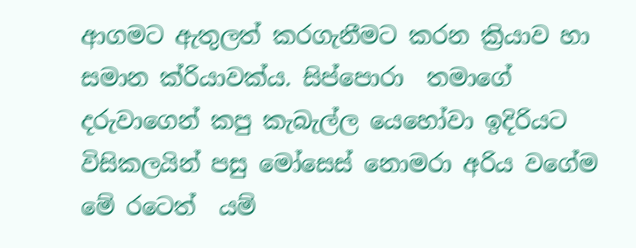ආගමට ඇතුලත් කරගැනීමට කරන ක්‍රියාව හා සමාන ක්රියාවක්ය. සිප්පොරා  තමාගේ දරුවාගෙන් කපු කැබැල්ල යෙහෝවා ඉදිරියට විසිකලයින් පසු මෝසෙස් නොමරා අරිය වගේම මේ රටෙත්  යම්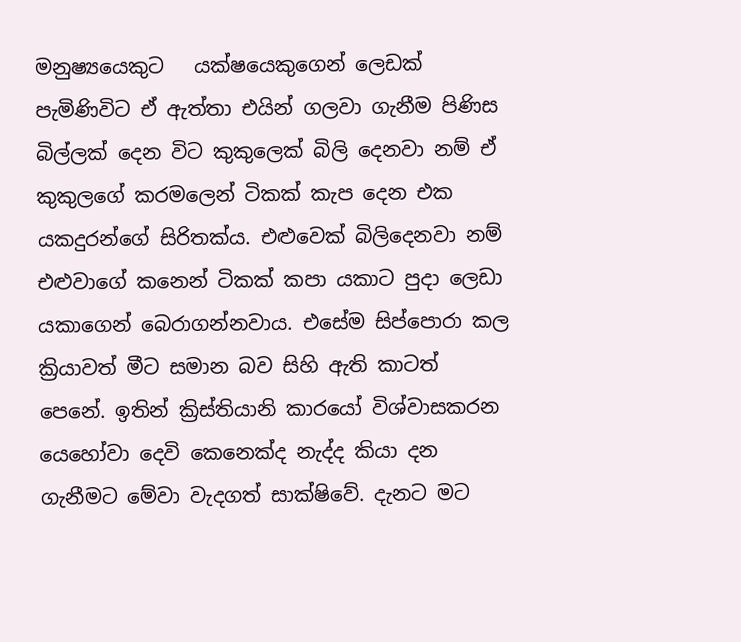මනුෂ්‍යයෙකුට   යක්ෂයෙකුගෙන් ලෙඩක් පැමිණිවිට ඒ ඇත්තා එයින් ගලවා ගැනීම පිණිස බිල්ලක් දෙන විට කුකුලෙක් බිලි දෙනවා නම් ඒ කුකුලගේ කරමලෙන් ටිකක් කැප දෙන එක යකදුරන්ගේ සිරිතක්ය. එළුවෙක් බිලිදෙනවා නම් එළුවාගේ කනෙන් ටිකක් කපා යකාට පුදා ලෙඩා යකාගෙන් බෙරාගන්නවාය. එසේම සිප්පොරා කල ක්‍රියාවත් මීට සමාන බව සිහි ඇති කාටත් පෙනේ. ඉතින් ක්‍රිස්තියානි කාරයෝ විශ්වාසකරන යෙහෝවා දෙවි කෙනෙක්ද නැද්ද කියා දන ගැනීමට මේවා වැදගත් සාක්ෂිවේ. දැනට මට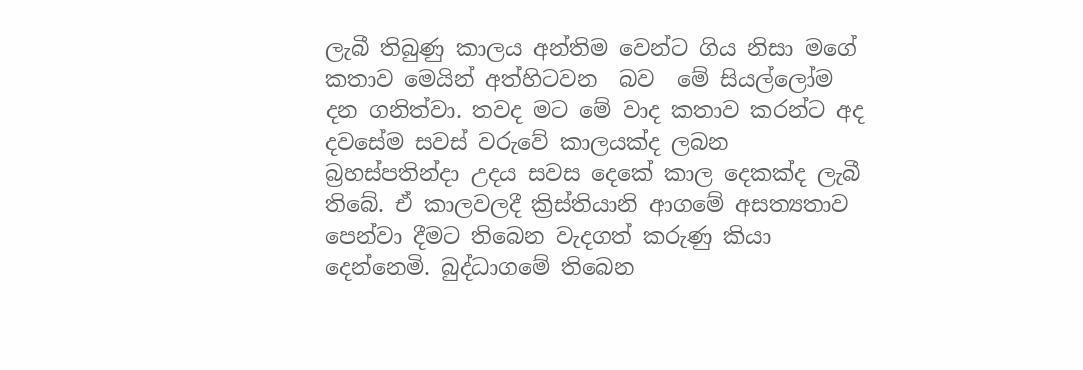ලැබී තිබුණු කාලය අන්තිම වෙන්ට ගිය නිසා මගේ කතාව මෙයින් අත්හිටවන  බව  මේ සියල්ලෝම දන ගනිත්වා. තවද මට මේ වාද කතාව කරන්ට අද දවසේම සවස් වරුවේ කාලයක්ද ලබන බ්‍රහස්පතින්දා උදය සවස දෙකේ කාල දෙකක්ද ලැබී තිබේ. ඒ කාලවලදී ක්‍රිස්තියානි ආගමේ අසත්‍යතාව පෙන්වා දීමට තිබෙන වැදගත් කරුණු කියා දෙන්නෙමි. බුද්ධාගමේ තිබෙන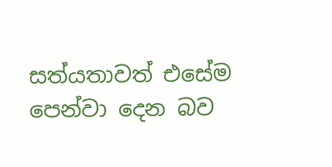සත්යතාවත් එසේම පෙන්වා දෙන බව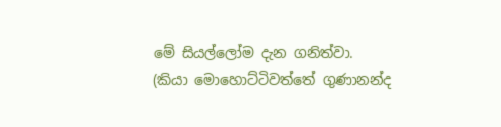මේ සියල්ලෝම දැන ගනිත්වා.
(කියා මොහොට්ටිවත්තේ ගුණානන්ද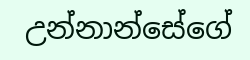උන්නාන්සේගේ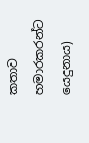කතාව හමාරකරන්ට යෙදුනාය)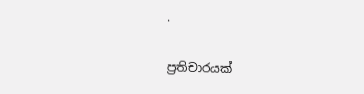.

ප්‍රතිචාරයක්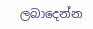ලබාදෙන්න